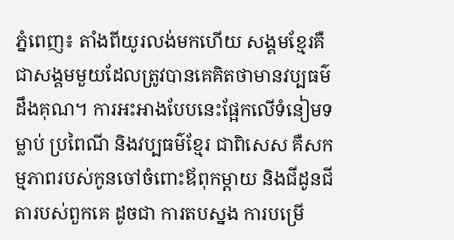ភ្នំពេញ៖ តាំងពីយូរលង់មកហើយ សង្គមខ្មែរគឺជាសង្គមមួយដែលត្រូវបានគេគិតថាមានវប្បធម៌ដឹងគុណ។ ការអះអាងបែបនេះផ្អែកលើទំនៀមទម្លាប់ ប្រពៃណី និងវប្បធម៌ខ្មែរ ជាពិសេស គឺសកម្មភាពរបស់កូនចៅចំពោះឪពុកម្ដាយ និងជីដូនជីតារបស់ពួកគេ ដូចជា ការតបស្នង ការបម្រើ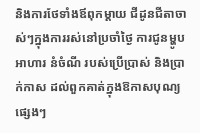និងការថែទាំងឪពុកម្ដាយ ជីដូនជីតាចាស់ៗក្នុងការរស់នៅប្រចាំថ្ងៃ ការជូនម្ហូបអាហារ នំចំណី របស់ប្រើប្រាស់ និងប្រាក់កាស ដល់ពួកគាត់ក្នុងឱកាសបុណ្យផ្សេងៗ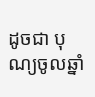ដូចជា បុណ្យចូលឆ្នាំ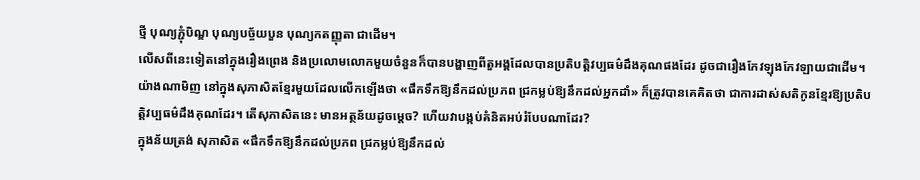ថ្មី បុណ្យភ្ជុំបិណ្ឌ បុណ្យបច្ច័យបួន បុណ្យកតញ្ញុតា ជាដើម។
លើសពីនេះទៀតនៅក្នុងរឿងព្រេង និងប្រលោមលោកមួយចំនួនក៏បានបង្ហាញពីតួអង្គដែលបានប្រតិបត្តិវប្បធម៌ដឹងគុណផងដែរ ដូចជារឿងកែវឡុងកែវឡាយជាដើម។ យ៉ាងណាមិញ នៅក្នុងសុភាសិតខ្មែរមួយដែលលើកឡើងថា «ផឹកទឹកឱ្យនឹកដល់ប្រភព ជ្រកម្លប់ឱ្យនឹកដល់អ្នកដាំ» ក៏ត្រូវបានគេគិតថា ជាការដាស់សតិកូនខ្មែរឱ្យប្រតិបត្តិវប្បធម៌ដឹងគុណដែរ។ តើសុភាសិតនេះ មានអត្ថន័យដូចម្ដេច? ហើយវាបង្កប់គំនិតអប់រំបែបណាដែរ?
ក្នុងន័យត្រង់ សុភាសិត «ផឹកទឹកឱ្យនឹកដល់ប្រភព ជ្រកម្លប់ឱ្យនឹកដល់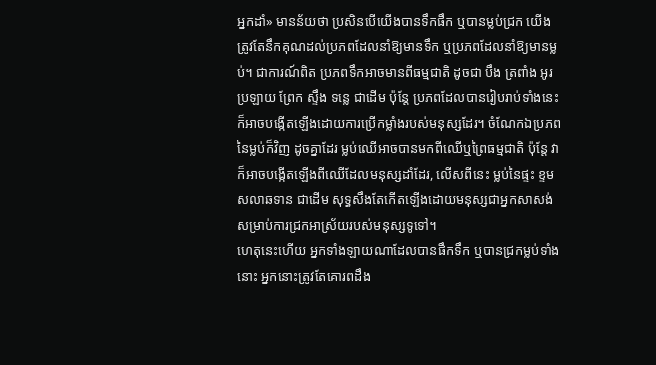អ្នកដាំ» មានន័យថា ប្រសិនបើយើងបានទឹកផឹក ឬបានម្លប់ជ្រក យើងត្រូវតែនឹកគុណដល់ប្រភពដែលនាំឱ្យមានទឹក ឬប្រភពដែលនាំឱ្យមានម្លប់។ ជាការណ៍ពិត ប្រភពទឹកអាចមានពីធម្មជាតិ ដូចជា បឹង ត្រពាំង អូរ ប្រឡាយ ព្រែក ស្ទឹង ទន្លេ ជាដើម ប៉ុន្តែ ប្រភពដែលបានរៀបរាប់ទាំងនេះ ក៏អាចបង្កើតឡើងដោយការប្រើកម្លាំងរបស់មនុស្សដែរ។ ចំណែកឯប្រភពនៃម្លប់ក៏វិញ ដូចគ្នាដែរ ម្លប់ឈើអាចបានមកពីឈើឬព្រៃធម្មជាតិ ប៉ុន្តែ វាក៏អាចបង្កើតឡើងពីឈើដែលមនុស្សដាំដែរ, លើសពីនេះ ម្លប់នៃផ្ទះ ខ្ទម សលាឆទាន ជាដើម សុទ្ធសឹងតែកើតឡើងដោយមនុស្សជាអ្នកសាសង់ សម្រាប់ការជ្រកអាស្រ័យរបស់មនុស្សទូទៅ។
ហេតុនេះហើយ អ្នកទាំងឡាយណាដែលបានផឹកទឹក ឬបានជ្រកម្លប់ទាំងនោះ អ្នកនោះត្រូវតែគោរពដឹង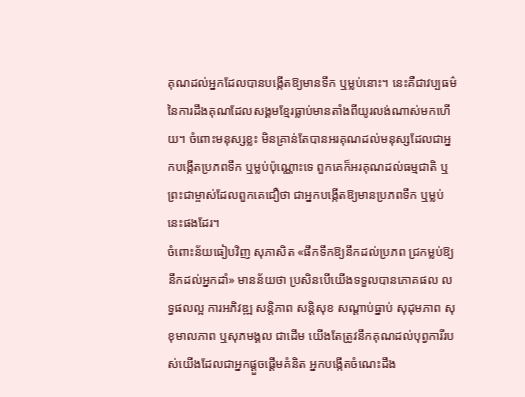គុណដល់អ្នកដែលបានបង្កើតឱ្យមានទឹក ឬម្លប់នោះ។ នេះគឺជាវប្បធម៌នៃការដឹងគុណដែលសង្គមខ្មែរធ្លាប់មានតាំងពីយូរលង់ណាស់មកហើយ។ ចំពោះមនុស្សខ្លះ មិនគ្រាន់តែបានអរគុណដល់មនុស្សដែលជាអ្នកបង្កើតប្រភពទឹក ឬម្លប់ប៉ុណ្ណោះទេ ពួកគេក៏អរគុណដល់ធម្មជាតិ ឬព្រះជាម្ចាស់ដែលពួកគេជឿថា ជាអ្នកបង្កើតឱ្យមានប្រភពទឹក ឬម្លប់នេះផងដែរ។
ចំពោះន័យធៀបវិញ សុភាសិត «ផឹកទឹកឱ្យនឹកដល់ប្រភព ជ្រកម្លប់ឱ្យនឹកដល់អ្នកដាំ» មានន័យថា ប្រសិនបើយើងទទួលបានភោគផល លទ្ធផលល្អ ការអភិវឌ្ឍ សន្តិភាព សន្តិសុខ សណ្ដាប់ធ្នាប់ សុដុមភាព សុខុមាលភាព ឬសុភមង្គល ជាដើម យើងតែត្រូវនឹកគុណដល់បុព្វការីរបស់យើងដែលជាអ្នកផ្ដួចផ្ដើមគំនិត អ្នកបង្កើតចំណេះដឹង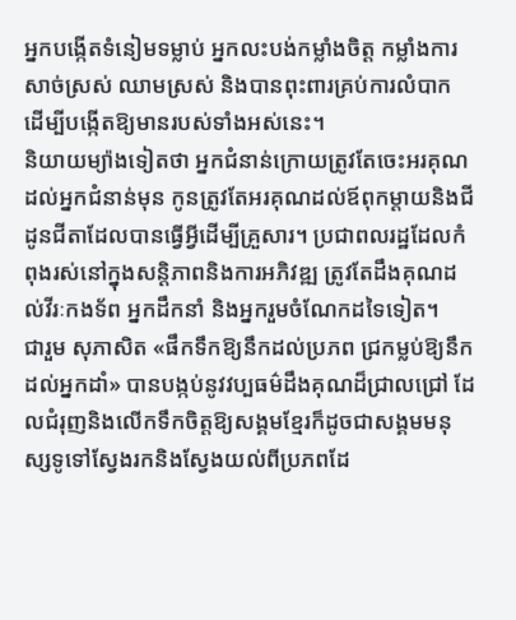អ្នកបង្កើតទំនៀមទម្លាប់ អ្នកលះបង់កម្លាំងចិត្ត កម្លាំងការ សាច់ស្រស់ ឈាមស្រស់ និងបានពុះពារគ្រប់ការលំបាក ដើម្បីបង្កើតឱ្យមានរបស់ទាំងអស់នេះ។
និយាយម្យ៉ាងទៀតថា អ្នកជំនាន់ក្រោយត្រូវតែចេះអរគុណដល់អ្នកជំនាន់មុន កូនត្រូវតែអរគុណដល់ឪពុកម្ដាយនិងជីដូនជីតាដែលបានធ្វើអ្វីដើម្បីគ្រួសារ។ ប្រជាពលរដ្ឋដែលកំពុងរស់នៅក្នុងសន្តិភាពនិងការអភិវឌ្ឍ ត្រូវតែដឹងគុណដល់វីរៈកងទ័ព អ្នកដឹកនាំ និងអ្នករួមចំណែកដទៃទៀត។
ជារួម សុភាសិត «ផឹកទឹកឱ្យនឹកដល់ប្រភព ជ្រកម្លប់ឱ្យនឹកដល់អ្នកដាំ» បានបង្កប់នូវវប្បធម៌ដឹងគុណដ៏ជ្រាលជ្រៅ ដែលជំរុញនិងលើកទឹកចិត្តឱ្យសង្គមខ្មែរក៏ដូចជាសង្គមមនុស្សទូទៅស្វែងរកនិងស្វែងយល់ពីប្រភពដែ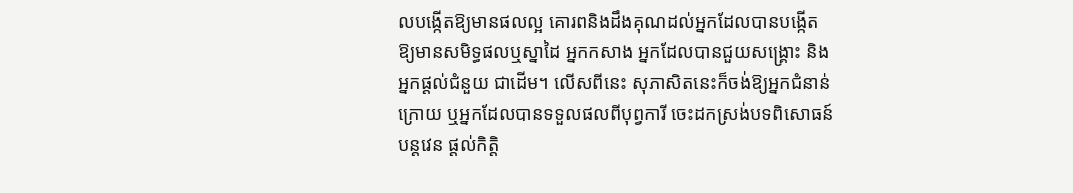លបង្កើតឱ្យមានផលល្អ គោរពនិងដឹងគុណដល់អ្នកដែលបានបង្កើតឱ្យមានសមិទ្ធផលឬស្នាដៃ អ្នកកសាង អ្នកដែលបានជួយសង្គ្រោះ និងអ្នកផ្ដល់ជំនួយ ជាដើម។ លើសពីនេះ សុភាសិតនេះក៏ចង់ឱ្យអ្នកជំនាន់ក្រោយ ឬអ្នកដែលបានទទួលផលពីបុព្វការី ចេះដកស្រង់បទពិសោធន៍ បន្តវេន ផ្ដល់កិត្តិ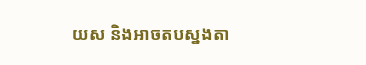យស និងអាចតបស្នងតា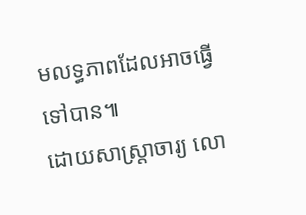មលទ្ធភាពដែលអាចធ្វើទៅបាន៕
ដោយសាស្ត្រាចារ្យ លោ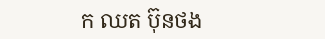ក ឈត ប៊ុនថង